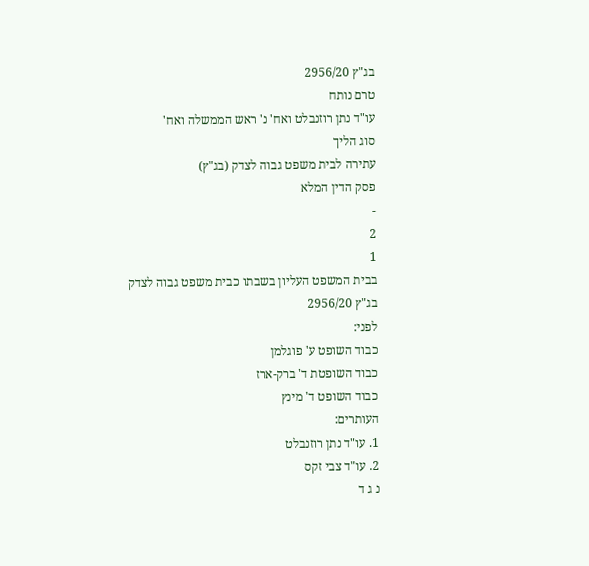בג"ץ 2956/20
טרם נותח
עו"ד נתן רוזנבלט ואח' נ' ראש הממשלה ואח'
סוג הליך
עתירה לבית משפט גבוה לצדק (בג"ץ)
פסק הדין המלא
-
2
1
בבית המשפט העליון בשבתו כבית משפט גבוה לצדק
בג"ץ 2956/20
לפני:
כבוד השופט ע' פוגלמן
כבוד השופטת ד' ברק-ארז
כבוד השופט ד' מינץ
העותרים:
1. עו"ד נתן רוזנבלט
2. עו"ד צבי זקס
נ ג ד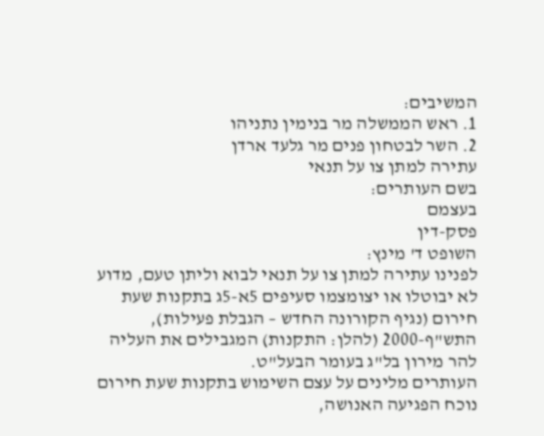המשיבים:
1. ראש הממשלה מר בנימין נתניהו
2. השר לבטחון פנים מר גלעד ארדן
עתירה למתן צו על תנאי
בשם העותרים:
בעצמם
פסק-דין
השופט ד' מינץ:
לפנינו עתירה למתן צו על תנאי לבוא וליתן טעם, מדוע לא יבוטלו או יצומצמו סעיפים 5א-5ג בתקנות שעת חירום (נגיף הקורונה החדש – הגבלת פעילות), התש"ף-2000 (להלן: התקנות) המגבילים את העליה להר מירון בל"ג בעומר הבעל"ט.
העותרים מלינים על עצם השימוש בתקנות שעת חירום נוכח הפגיעה האנושה,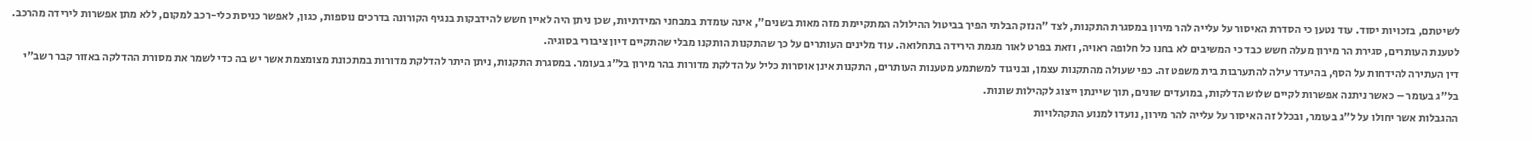לשיטתם, בזכויות יסוד. עוד נטען כי הסדרת האיסור על עלייה להר מירון במסגרת התקנות, לצד "הנזק הבלתי הפיך בביטול ההילולה המתקיימת מזה מאות בשנים", אינה עומדת במבחני המידתיות, שכן ניתן היה לאיין חשש להידבקות בנגיף הקורונה בדרכים נוספות, כגון, לאפשר כניסת כלי-רכב למקום, ללא מתן אפשרות לירידה מהרכב. לטענת העותרים, סגירת הר מירון מעלה חשש כבד כי המשיבים לא בחנו כל חלופה ראויה, וזאת בפרט לאור מגמת הירידה בתחלואה. עוד מלינים העותרים על כך שהתקנות הותקנו מבלי שהתקיים דיון ציבורי בסוגיה.
דין העתירה להידחות על הסף, בהיעדר עילה להתערבות בית משפט זה. כפי שעולה מהתקנות עצמן, ובניגוד למשתמע מטענות העותרים, התקנות אינן אוסרות כליל על הדלקת מדורות בהר מירון בל"ג בעומר. במסגרת התקנות, ניתן היתר להדלקת מדורות במתכונת מצומצמת אשר יש בה כדי לשמר את מסורת ההדלקה באזור קבר רשב"י בל"ג בעומר – כאשר ניתנה אפשרות לקיים שלוש הדלקות, במועדים שונים, תוך שיינתן ייצוג לקהילות שונות.
ההגבלות אשר יחולו על ל"ג בעומר, ובכלל זה האיסור על עלייה להר מירון, נועדו למנוע התקהלויות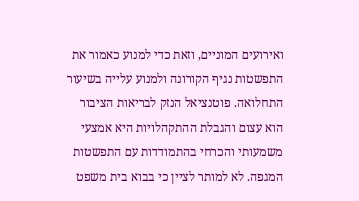ואירועים המוניים, וזאת כדי למנוע כאמור את התפשטות נגיף הקורונה ולמנוע עלייה בשיעור התחלואה. פוטנציאל הנזק לבריאות הציבור הוא עצום והגבלת ההתקהלויות היא אמצעי משמעותי והכרחי בהתמודדות עם התפשטות המגפה. לא למותר לציין כי בבוא בית משפט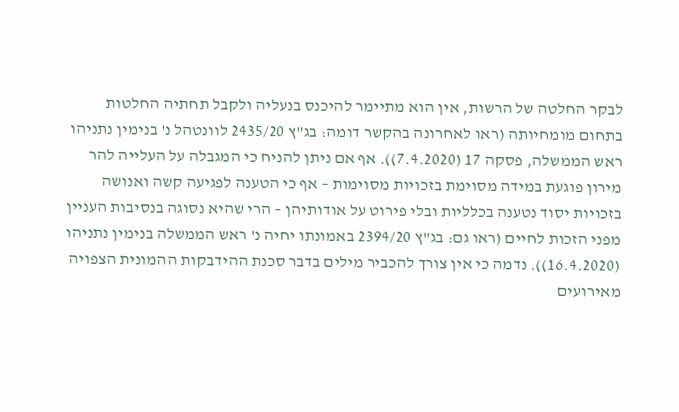לבקר החלטה של הרשות, אין הוא מתיימר להיכנס בנעליה ולקבל תחתיה החלטות בתחום מומחיותה (ראו לאחרונה בהקשר דומה: בג"ץ 2435/20 לוונטהל נ' בנימין נתניהו ראש הממשלה, פסקה 17 (7.4.2020)). אף אם ניתן להניח כי המגבלה על העלייה להר מירון פוגעת במידה מסוימת בזכויות מסוימות – אף כי הטענה לפגיעה קשה ואנושה בזכויות יסוד נטענה בכלליות ובלי פירוט על אודותיהן – הרי שהיא נסוגה בנסיבות העניין מפני הזכות לחיים (ראו גם: בג"ץ 2394/20 באמונתו יחיה נ' ראש הממשלה בנימין נתניהו (16.4.2020)). נדמה כי אין צורך להכביר מילים בדבר סכנת ההידבקות ההמונית הצפויה מאירועים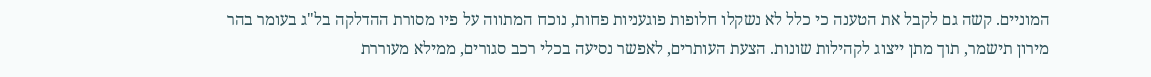המוניים. קשה גם לקבל את הטענה כי כלל לא נשקלו חלופות פוגעניות פחות, נוכח המתווה על פיו מסורת ההדלקה בל"ג בעומר בהר מירון תישמר, תוך מתן ייצוג לקהילות שונות. הצעת העותרים, לאפשר נסיעה בכלי רכב סגורים, ממילא מעוררת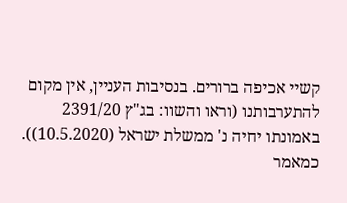קשיי אכיפה ברורים. בנסיבות העניין, אין מקום להתערבותנו (וראו והשוו: בג"ץ 2391/20 באמונתו יחיה נ' ממשלת ישראל (10.5.2020)).
כמאמר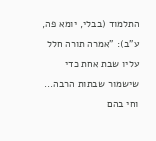התלמוד (בבלי, יומא פה, ע"ב): "אמרה תורה חלל עליו שבת אחת כדי שישמור שבתות הרבה... וחי בהם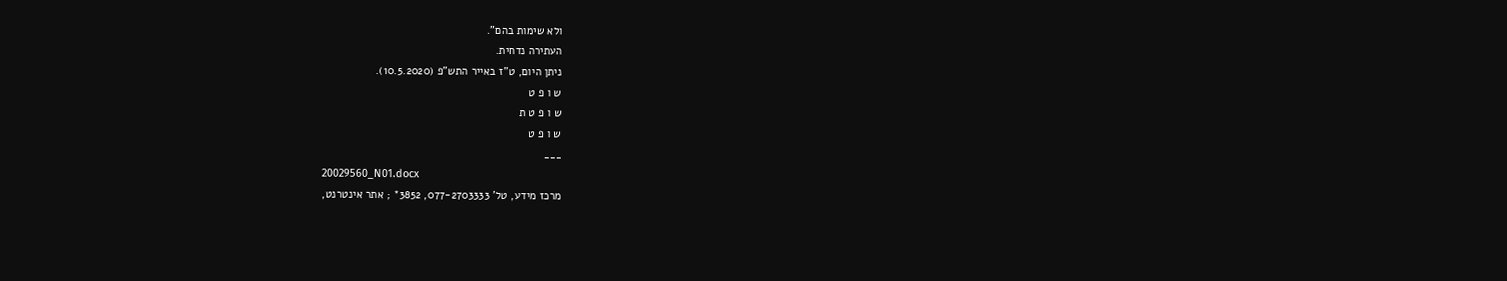ולא שימות בהם".
העתירה נדחית.
ניתן היום, ט"ז באייר התש"פ (10.5.2020).
ש ו פ ט
ש ו פ ט ת
ש ו פ ט
___
20029560_N01.docx
מרכז מידע, טל' 077-2703333, 3852* ; אתר אינטרנט,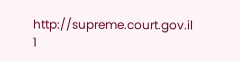http://supreme.court.gov.il
1